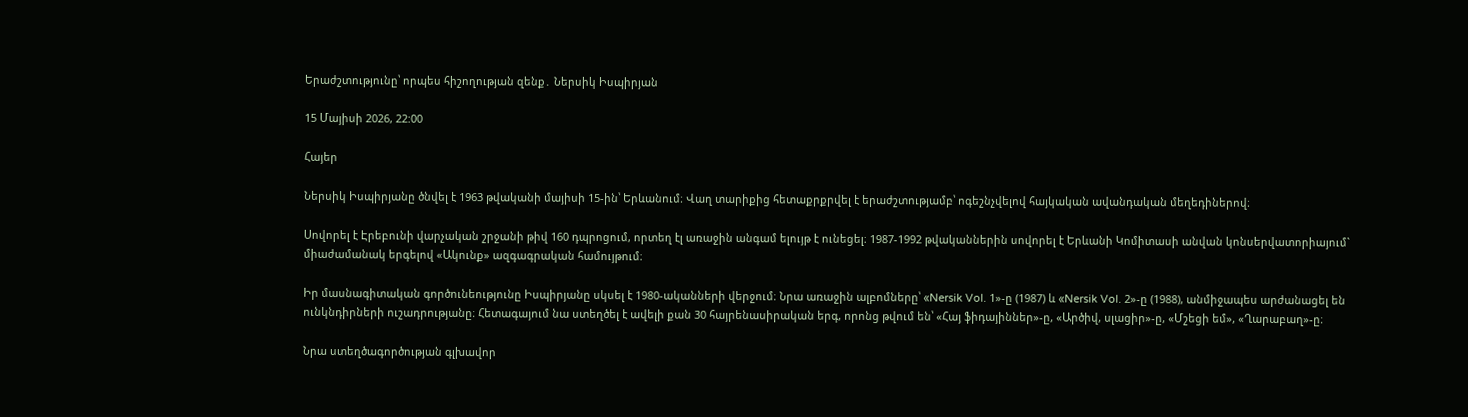Երաժշտությունը՝ որպես հիշողության զենք․ Ներսիկ Իսպիրյան

15 Մայիսի 2026, 22:00

Հայեր

Ներսիկ Իսպիրյանը ծնվել է 1963 թվականի մայիսի 15-ին՝ Երևանում։ Վաղ տարիքից հետաքրքրվել է երաժշտությամբ՝ ոգեշնչվելով հայկական ավանդական մեղեդիներով։

Սովորել է Էրեբունի վարչական շրջանի թիվ 160 դպրոցում, որտեղ էլ առաջին անգամ ելույթ է ունեցել։ 1987-1992 թվականներին սովորել է Երևանի Կոմիտասի անվան կոնսերվատորիայում` միաժամանակ երգելով «Ակունք» ազգագրական համույթում։

Իր մասնագիտական գործունեությունը Իսպիրյանը սկսել է 1980-ականների վերջում։ Նրա առաջին ալբոմները՝ «Nersik Vol. 1»-ը (1987) և «Nersik Vol. 2»-ը (1988), անմիջապես արժանացել են ունկնդիրների ուշադրությանը։ Հետագայում նա ստեղծել է ավելի քան 30 հայրենասիրական երգ, որոնց թվում են՝ «Հայ ֆիդայիններ»-ը, «Արծիվ, սլացիր»-ը, «Մշեցի եմ», «Ղարաբաղ»-ը։

Նրա ստեղծագործության գլխավոր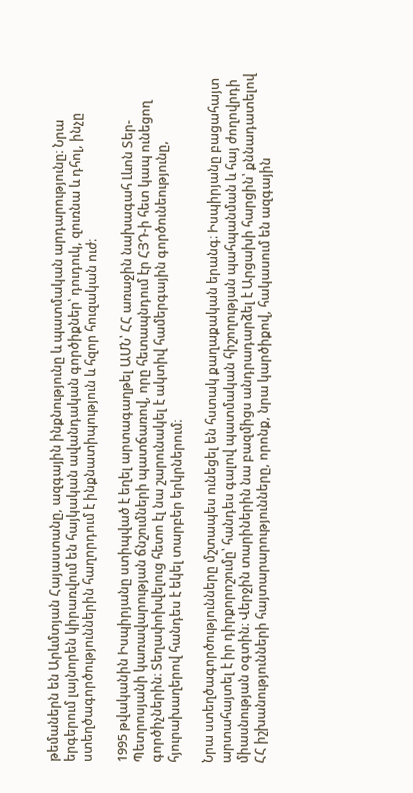թեմաներն են Արևմտյան Հայաստանը, ազգային ինքնությունը և պատմական արդարությունը։ Նրա երգերում լայնորեն կիրառվում են հայկական ավանդական գործիքներ՝ դուդուկ, զուռնա և դհոլ, ինչը ստեղծագործություններին հաղորդում է ինքնատիպություն և հզոր հուզական ուժ։

1995 թվականին Իսպիրյանը ստիպված է եղել արտագաղթել ԱՄՆ՝ ՀՀ առաջին նախագահ Լևոն Տեր-Պետրոսյանի կառավարության ճնշումների պատճառով, որը հետապնդում էր ՀՅԴ-ի հետ կապ ունեցող գործիչներին։ Տեղափոխվելուց հետո էլ նա շարունակել է ակտիվ համերգային գործունեությունը, հյուրախաղերով հանդես է եկել տարբեր երկրներում։

Նրա ստեղծագործությունները մշտապես ունեցել են հստակ քաղաքական երանգ։ Իսպիրյանը բացահայտ արտահայտել է իր դիրքորոշումը՝ հանդես գալով պատմական հիշողության պահպանման և հայ ժողովրդի միասնության օգտին։ Վերջին տարիներին նա բազմիցս անդրադարձել է Արցախի հարցին՝ քննադատելով ՀՀ իշխանությունների հայտարարությունները, որոնք, նրա կարծիքով, հակասում են ազգային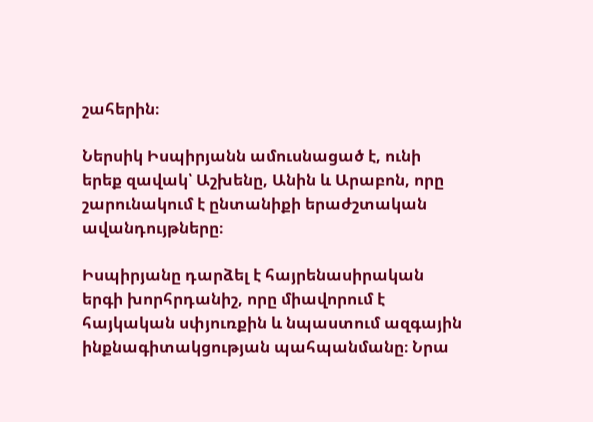շահերին։

Ներսիկ Իսպիրյանն ամուսնացած է, ունի երեք զավակ՝ Աշխենը, Անին և Արաբոն, որը շարունակում է ընտանիքի երաժշտական ավանդույթները։

Իսպիրյանը դարձել է հայրենասիրական երգի խորհրդանիշ, որը միավորում է հայկական սփյուռքին և նպաստում ազգային ինքնագիտակցության պահպանմանը։ Նրա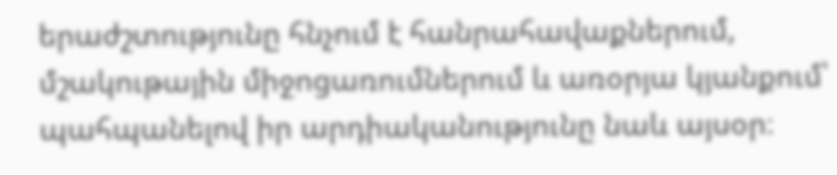երաժշտությունը հնչում է հանրահավաքներում, մշակութային միջոցառումներում և առօրյա կյանքում՝ պահպանելով իր արդիականությունը նաև այսօր։